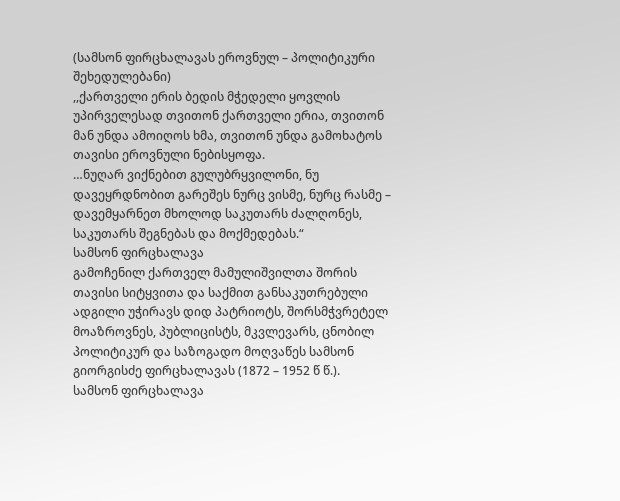(სამსონ ფირცხალავას ეროვნულ – პოლიტიკური შეხედულებანი)
,,ქართველი ერის ბედის მჭედელი ყოვლის უპირველესად თვითონ ქართველი ერია, თვითონ მან უნდა ამოიღოს ხმა, თვითონ უნდა გამოხატოს თავისი ეროვნული ნებისყოფა.
…ნუღარ ვიქნებით გულუბრყვილონი, ნუ დავეყრდნობით გარეშეს ნურც ვისმე, ნურც რასმე – დავემყარნეთ მხოლოდ საკუთარს ძალღონეს, საკუთარს შეგნებას და მოქმედებას.“
სამსონ ფირცხალავა
გამოჩენილ ქართველ მამულიშვილთა შორის თავისი სიტყვითა და საქმით განსაკუთრებული ადგილი უჭირავს დიდ პატრიოტს, შორსმჭვრეტელ მოაზროვნეს, პუბლიცისტს, მკვლევარს, ცნობილ პოლიტიკურ და საზოგადო მოღვაწეს სამსონ გიორგისძე ფირცხალავას (1872 – 1952 წ წ.).
სამსონ ფირცხალავა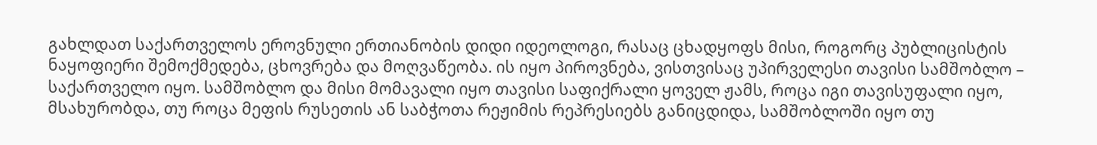გახლდათ საქართველოს ეროვნული ერთიანობის დიდი იდეოლოგი, რასაც ცხადყოფს მისი, როგორც პუბლიცისტის ნაყოფიერი შემოქმედება, ცხოვრება და მოღვაწეობა. ის იყო პიროვნება, ვისთვისაც უპირველესი თავისი სამშობლო – საქართველო იყო. სამშობლო და მისი მომავალი იყო თავისი საფიქრალი ყოველ ჟამს, როცა იგი თავისუფალი იყო, მსახურობდა, თუ როცა მეფის რუსეთის ან საბჭოთა რეჟიმის რეპრესიებს განიცდიდა, სამშობლოში იყო თუ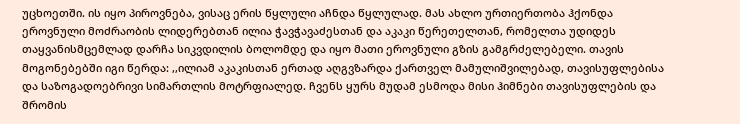უცხოეთში. ის იყო პიროვნება, ვისაც ერის წყლული აჩნდა წყლულად. მას ახლო ურთიერთობა ჰქონდა ეროვნული მოძრაობის ლიდერებთან ილია ჭავჭავაძესთან და აკაკი წერეთელთან, რომელთა უდიდეს თაყვანისმცემლად დარჩა სიკვდილის ბოლომდე და იყო მათი ეროვნული გზის გამგრძელებელი. თავის მოგონებებში იგი წერდა: ,,ილიამ აკაკისთან ერთად აღგვზარდა ქართველ მამულიშვილებად, თავისუფლებისა და საზოგადოებრივი სიმართლის მოტრფიალედ. ჩვენს ყურს მუდამ ესმოდა მისი ჰიმნები თავისუფლების და შრომის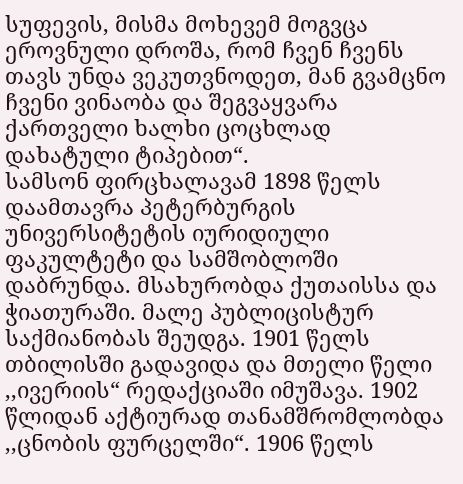სუფევის, მისმა მოხევემ მოგვცა ეროვნული დროშა, რომ ჩვენ ჩვენს თავს უნდა ვეკუთვნოდეთ, მან გვამცნო ჩვენი ვინაობა და შეგვაყვარა ქართველი ხალხი ცოცხლად დახატული ტიპებით“.
სამსონ ფირცხალავამ 1898 წელს დაამთავრა პეტერბურგის უნივერსიტეტის იურიდიული ფაკულტეტი და სამშობლოში დაბრუნდა. მსახურობდა ქუთაისსა და ჭიათურაში. მალე პუბლიცისტურ საქმიანობას შეუდგა. 1901 წელს თბილისში გადავიდა და მთელი წელი ,,ივერიის“ რედაქციაში იმუშავა. 1902 წლიდან აქტიურად თანამშრომლობდა ,,ცნობის ფურცელში“. 1906 წელს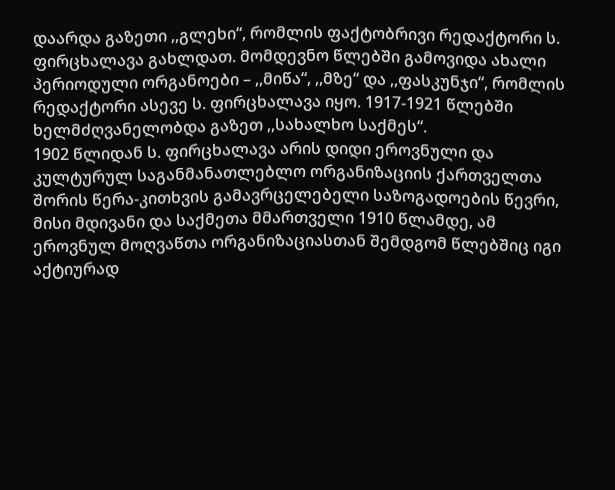დაარდა გაზეთი ,,გლეხი“, რომლის ფაქტობრივი რედაქტორი ს. ფირცხალავა გახლდათ. მომდევნო წლებში გამოვიდა ახალი პერიოდული ორგანოები – ,,მიწა“, ,,მზე“ და ,,ფასკუნჯი“, რომლის რედაქტორი ასევე ს. ფირცხალავა იყო. 1917-1921 წლებში ხელმძღვანელობდა გაზეთ ,,სახალხო საქმეს“.
1902 წლიდან ს. ფირცხალავა არის დიდი ეროვნული და კულტურულ საგანმანათლებლო ორგანიზაციის ქართველთა შორის წერა-კითხვის გამავრცელებელი საზოგადოების წევრი, მისი მდივანი და საქმეთა მმართველი 1910 წლამდე, ამ ეროვნულ მოღვაწთა ორგანიზაციასთან შემდგომ წლებშიც იგი აქტიურად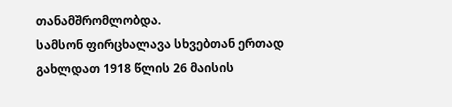თანამშრომლობდა.
სამსონ ფირცხალავა სხვებთან ერთად გახლდათ 1918 წლის 26 მაისის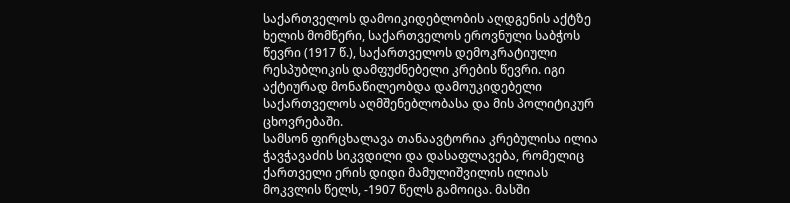საქართველოს დამოიკიდებლობის აღდგენის აქტზე ხელის მომწერი, საქართველოს ეროვნული საბჭოს წევრი (1917 წ.), საქართველოს დემოკრატიული რესპუბლიკის დამფუძნებელი კრების წევრი. იგი აქტიურად მონაწილეობდა დამოუკიდებელი საქართველოს აღმშენებლობასა და მის პოლიტიკურ ცხოვრებაში.
სამსონ ფირცხალავა თანაავტორია კრებულისა ილია ჭავჭავაძის სიკვდილი და დასაფლავება, რომელიც ქართველი ერის დიდი მამულიშვილის ილიას მოკვლის წელს, -1907 წელს გამოიცა. მასში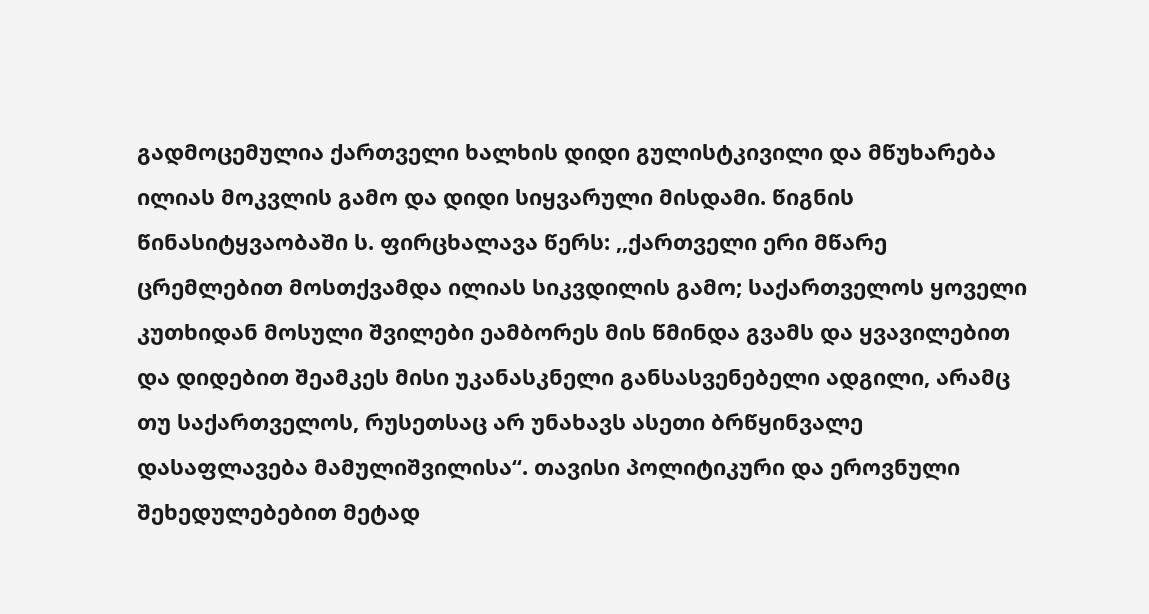გადმოცემულია ქართველი ხალხის დიდი გულისტკივილი და მწუხარება ილიას მოკვლის გამო და დიდი სიყვარული მისდამი. წიგნის წინასიტყვაობაში ს. ფირცხალავა წერს: ,,ქართველი ერი მწარე ცრემლებით მოსთქვამდა ილიას სიკვდილის გამო; საქართველოს ყოველი კუთხიდან მოსული შვილები ეამბორეს მის წმინდა გვამს და ყვავილებით და დიდებით შეამკეს მისი უკანასკნელი განსასვენებელი ადგილი, არამც თუ საქართველოს, რუსეთსაც არ უნახავს ასეთი ბრწყინვალე დასაფლავება მამულიშვილისა“. თავისი პოლიტიკური და ეროვნული შეხედულებებით მეტად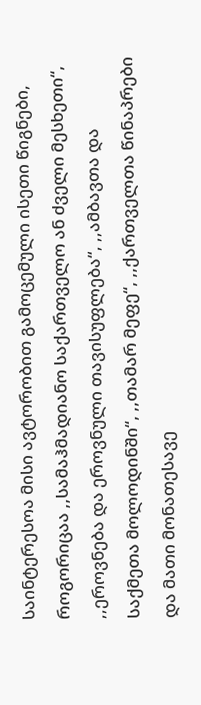საინტერესოა მისი ავტორობით გამოცემული ისეთი წიგნები, როგორიცაა ,,სამაჰმადიანო საქართველო ან ძველი მესხეთი“, ,,ეროვნება და ეროვნული თავისუფლება“, ,,ამბავთა და საქმეთა მოლოდინში“, ,,თამარ მეფე“, ,,ქართველთა წინაპრები და მათი მონათესავე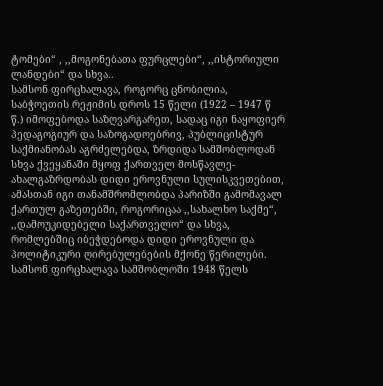ტომები“ , ,,მოგონებათა ფურცლები“, ,,ისტორიული ლანდები“ და სხვა..
სამსონ ფირცხალავა, როგორც ცნობილია, საბჭოეთის რეჟიმის დროს 15 წელი (1922 – 1947 წ წ.) იმოფებოდა საზღვარგარეთ, სადაც იგი ნაყოფიერ პედაგოგიურ და საზოგადოებრივ, პუბლიცისტურ საქმიანობას აგრძელებდა, ზრდიდა სამშობლოდან სხვა ქვეყანაში მყოფ ქართველ მოსწავლე-ახალგაზრდობას დიდი ეროვნული სულისკვეთებით, ამასთან იგი თანამშრომლობდა პარიზში გამომავალ ქართულ გაზეთებში, როგორიცაა ,,სახალხო საქმე“, ,,დამოუკიდებელი საქართველო“ და სხვა, რომლებშიც იბეჭდებოდა დიდი ეროვნული და პოლიტიკური ღირებულებების მქონე წერილები. სამსონ ფირცხალავა სამშობლოში 1948 წელს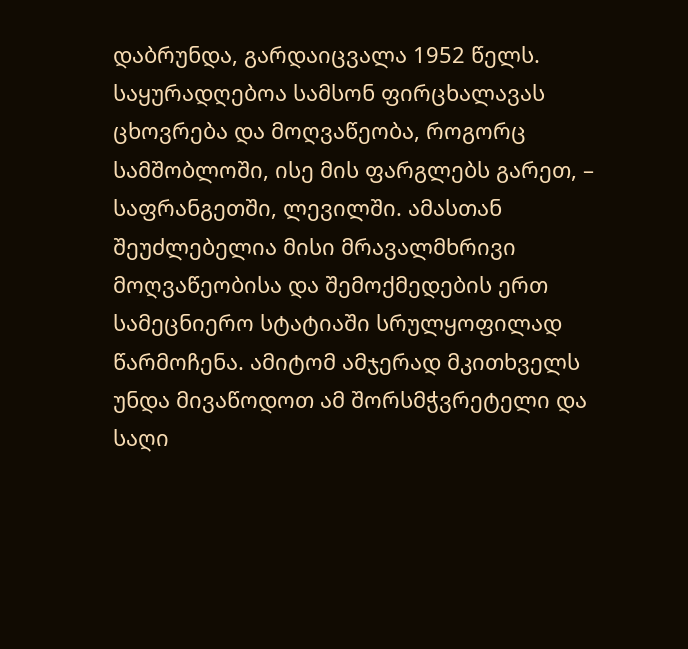დაბრუნდა, გარდაიცვალა 1952 წელს.
საყურადღებოა სამსონ ფირცხალავას ცხოვრება და მოღვაწეობა, როგორც სამშობლოში, ისე მის ფარგლებს გარეთ, – საფრანგეთში, ლევილში. ამასთან შეუძლებელია მისი მრავალმხრივი მოღვაწეობისა და შემოქმედების ერთ სამეცნიერო სტატიაში სრულყოფილად წარმოჩენა. ამიტომ ამჯერად მკითხველს უნდა მივაწოდოთ ამ შორსმჭვრეტელი და საღი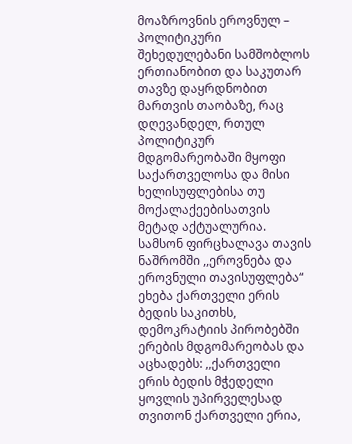მოაზროვნის ეროვნულ – პოლიტიკური შეხედულებანი სამშობლოს ერთიანობით და საკუთარ თავზე დაყრდნობით მართვის თაობაზე, რაც დღევანდელ, რთულ პოლიტიკურ მდგომარეობაში მყოფი საქართველოსა და მისი ხელისუფლებისა თუ მოქალაქეებისათვის მეტად აქტუალურია.
სამსონ ფირცხალავა თავის ნაშრომში ,,ეროვნება და ეროვნული თავისუფლება“ ეხება ქართველი ერის ბედის საკითხს, დემოკრატიის პირობებში ერების მდგომარეობას და აცხადებს: ,,ქართველი ერის ბედის მჭედელი ყოვლის უპირველესად თვითონ ქართველი ერია,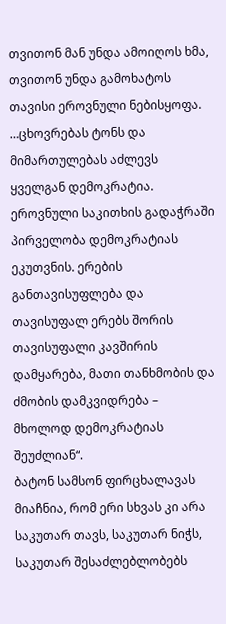თვითონ მან უნდა ამოიღოს ხმა, თვითონ უნდა გამოხატოს თავისი ეროვნული ნებისყოფა. …ცხოვრებას ტონს და მიმართულებას აძლევს ყველგან დემოკრატია. ეროვნული საკითხის გადაჭრაში პირველობა დემოკრატიას ეკუთვნის. ერების განთავისუფლება და თავისუფალ ერებს შორის თავისუფალი კავშირის დამყარება, მათი თანხმობის და ძმობის დამკვიდრება – მხოლოდ დემოკრატიას შეუძლიან“.
ბატონ სამსონ ფირცხალავას მიაჩნია, რომ ერი სხვას კი არა საკუთარ თავს, საკუთარ ნიჭს, საკუთარ შესაძლებლობებს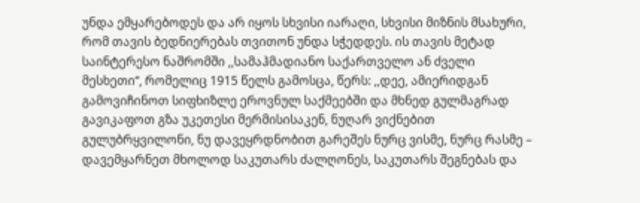უნდა ემყარებოდეს და არ იყოს სხვისი იარაღი, სხვისი მიზნის მსახური, რომ თავის ბედნიერებას თვითონ უნდა სჭედდეს. ის თავის მეტად საინტერესო ნაშრომში ,,სამაჰმადიანო საქართველო ან ძველი მესხეთი“, რომელიც 1915 წელს გამოსცა, წერს: ,,დეე, ამიერიდგან გამოვიჩინოთ სიფხიზლე ეროვნულ საქმეებში და მხნედ გულმაგრად გავიკაფოთ გზა უკეთესი მერმისისაკენ, ნუღარ ვიქნებით გულუბრყვილონი, ნუ დავეყრდნობით გარეშეს ნურც ვისმე, ნურც რასმე – დავემყარნეთ მხოლოდ საკუთარს ძალღონეს, საკუთარს შეგნებას და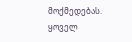მოქმედებას. ყოველ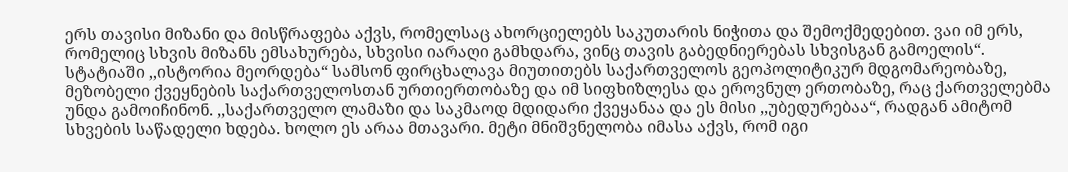ერს თავისი მიზანი და მისწრაფება აქვს, რომელსაც ახორციელებს საკუთარის ნიჭითა და შემოქმედებით. ვაი იმ ერს, რომელიც სხვის მიზანს ემსახურება, სხვისი იარაღი გამხდარა, ვინც თავის გაბედნიერებას სხვისგან გამოელის“.
სტატიაში ,,ისტორია მეორდება“ სამსონ ფირცხალავა მიუთითებს საქართველოს გეოპოლიტიკურ მდგომარეობაზე, მეზობელი ქვეყნების საქართველოსთან ურთიერთობაზე და იმ სიფხიზლესა და ეროვნულ ერთობაზე, რაც ქართველებმა უნდა გამოიჩინონ. ,,საქართველო ლამაზი და საკმაოდ მდიდარი ქვეყანაა და ეს მისი ,,უბედურებაა“, რადგან ამიტომ სხვების საწადელი ხდება. ხოლო ეს არაა მთავარი. მეტი მნიშვნელობა იმასა აქვს, რომ იგი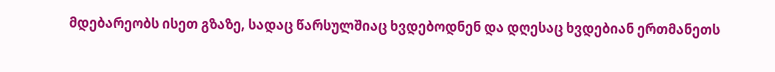მდებარეობს ისეთ გზაზე, სადაც წარსულშიაც ხვდებოდნენ და დღესაც ხვდებიან ერთმანეთს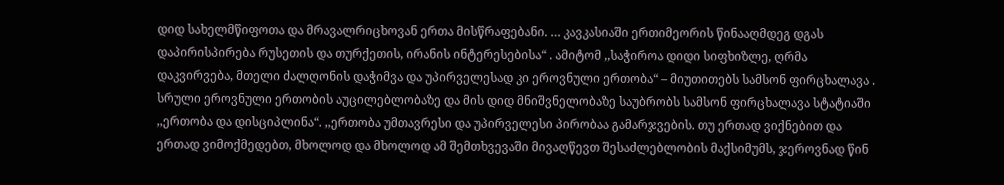დიდ სახელმწიფოთა და მრავალრიცხოვან ერთა მისწრაფებანი. … კავკასიაში ერთიმეორის წინააღმდეგ დგას დაპირისპირება რუსეთის და თურქეთის, ირანის ინტერესებისა“ . ამიტომ ,,საჭიროა დიდი სიფხიზლე, ღრმა დაკვირვება, მთელი ძალღონის დაჭიმვა და უპირველესად კი ეროვნული ერთობა“ – მიუთითებს სამსონ ფირცხალავა .
სრული ეროვნული ერთობის აუცილებლობაზე და მის დიდ მნიშვნელობაზე საუბრობს სამსონ ფირცხალავა სტატიაში ,,ერთობა და დისციპლინა“. ,,ერთობა უმთავრესი და უპირველესი პირობაა გამარჯვების. თუ ერთად ვიქნებით და ერთად ვიმოქმედებთ, მხოლოდ და მხოლოდ ამ შემთხვევაში მივაღწევთ შესაძლებლობის მაქსიმუმს, ჯეროვნად წინ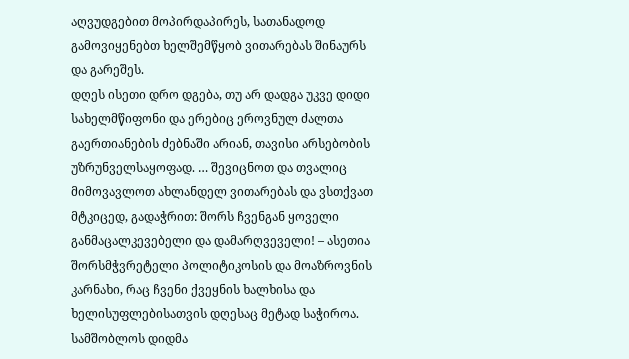აღვუდგებით მოპირდაპირეს, სათანადოდ გამოვიყენებთ ხელშემწყობ ვითარებას შინაურს და გარეშეს.
დღეს ისეთი დრო დგება, თუ არ დადგა უკვე დიდი სახელმწიფონი და ერებიც ეროვნულ ძალთა გაერთიანების ძებნაში არიან, თავისი არსებობის უზრუნველსაყოფად. … შევიცნოთ და თვალიც მიმოვავლოთ ახლანდელ ვითარებას და ვსთქვათ მტკიცედ, გადაჭრით: შორს ჩვენგან ყოველი განმაცალკევებელი და დამარღვეველი! – ასეთია შორსმჭვრეტელი პოლიტიკოსის და მოაზროვნის კარნახი, რაც ჩვენი ქვეყნის ხალხისა და ხელისუფლებისათვის დღესაც მეტად საჭიროა.
სამშობლოს დიდმა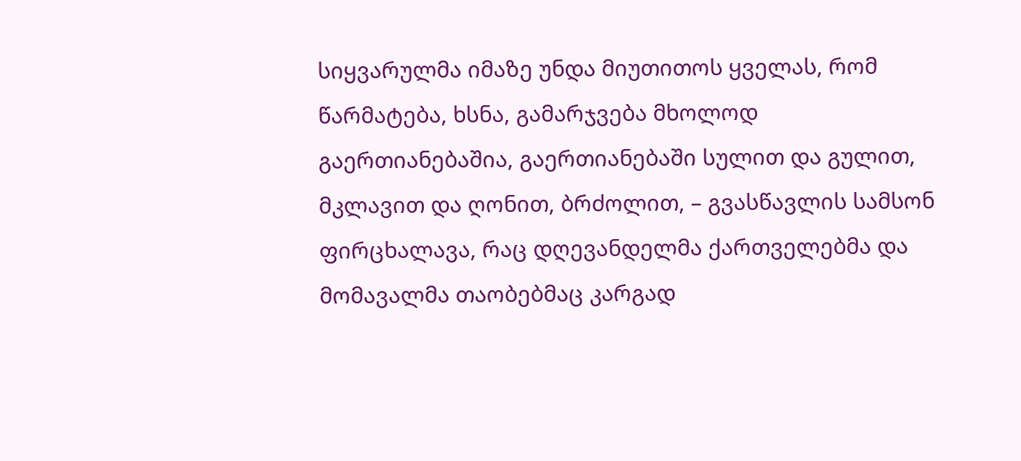სიყვარულმა იმაზე უნდა მიუთითოს ყველას, რომ წარმატება, ხსნა, გამარჯვება მხოლოდ გაერთიანებაშია, გაერთიანებაში სულით და გულით, მკლავით და ღონით, ბრძოლით, – გვასწავლის სამსონ ფირცხალავა, რაც დღევანდელმა ქართველებმა და მომავალმა თაობებმაც კარგად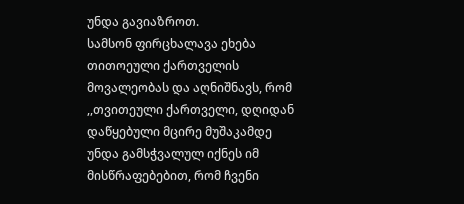უნდა გავიაზროთ.
სამსონ ფირცხალავა ეხება თითოეული ქართველის მოვალეობას და აღნიშნავს, რომ ,,თვითეული ქართველი, დღიდან დაწყებული მცირე მუშაკამდე უნდა გამსჭვალულ იქნეს იმ მისწრაფებებით, რომ ჩვენი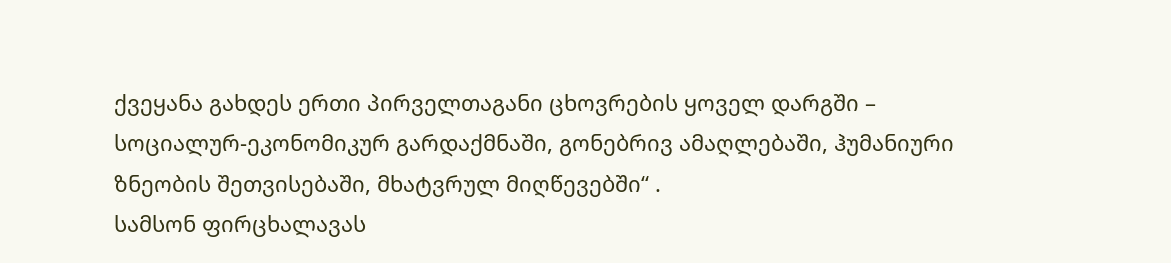ქვეყანა გახდეს ერთი პირველთაგანი ცხოვრების ყოველ დარგში – სოციალურ-ეკონომიკურ გარდაქმნაში, გონებრივ ამაღლებაში, ჰუმანიური ზნეობის შეთვისებაში, მხატვრულ მიღწევებში“ .
სამსონ ფირცხალავას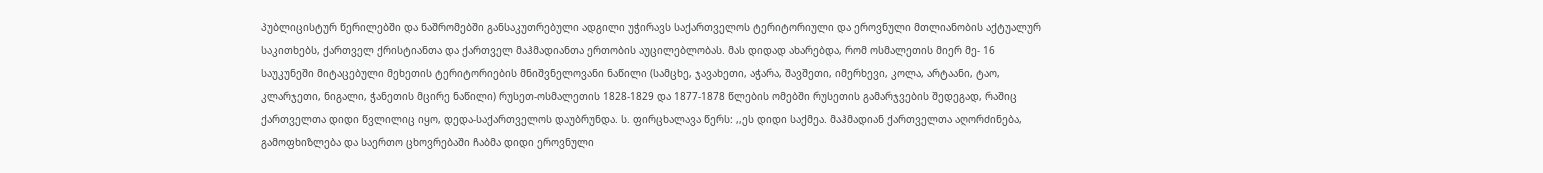პუბლიცისტურ წერილებში და ნაშრომებში განსაკუთრებული ადგილი უჭირავს საქართველოს ტერიტორიული და ეროვნული მთლიანობის აქტუალურ საკითხებს, ქართველ ქრისტიანთა და ქართველ მაჰმადიანთა ერთობის აუცილებლობას. მას დიდად ახარებდა, რომ ოსმალეთის მიერ მე- 16 საუკუნეში მიტაცებული მეხეთის ტერიტორიების მნიშვნელოვანი ნაწილი (სამცხე, ჯავახეთი, აჭარა, შავშეთი, იმერხევი, კოლა, არტაანი, ტაო, კლარჯეთი, ნიგალი, ჭანეთის მცირე ნაწილი) რუსეთ-ოსმალეთის 1828-1829 და 1877-1878 წლების ომებში რუსეთის გამარჯვების შედეგად, რაშიც ქართველთა დიდი წვლილიც იყო, დედა-საქართველოს დაუბრუნდა. ს. ფირცხალავა წერს: ,,ეს დიდი საქმეა. მაჰმადიან ქართველთა აღორძინება, გამოფხიზლება და საერთო ცხოვრებაში ჩაბმა დიდი ეროვნული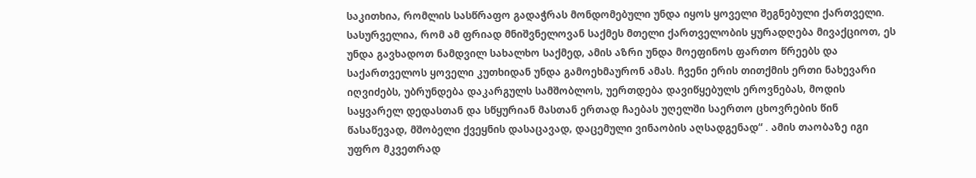საკითხია, რომლის სასწრაფო გადაჭრას მონდომებული უნდა იყოს ყოველი შეგნებული ქართველი.
სასურველია, რომ ამ ფრიად მნიშვნელოვან საქმეს მთელი ქართველობის ყურადღება მივაქციოთ, ეს უნდა გავხადოთ ნამდვილ სახალხო საქმედ, ამის აზრი უნდა მოეფინოს ფართო წრეებს და საქართველოს ყოველი კუთხიდან უნდა გამოეხმაურონ ამას. ჩვენი ერის თითქმის ერთი ნახევარი იღვიძებს, უბრუნდება დაკარგულს სამშობლოს, უერთდება დავიწყებულს ეროვნებას, მოდის საყვარელ დედასთან და სწყურიან მასთან ერთად ჩაებას უღელში საერთო ცხოვრების წინ წასაწევად, მშობელი ქვეყნის დასაცავად, დაცემული ვინაობის აღსადგენად“ . ამის თაობაზე იგი უფრო მკვეთრად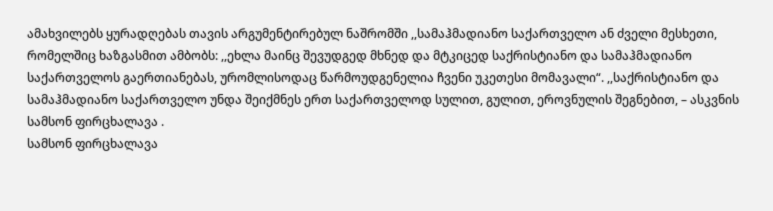ამახვილებს ყურადღებას თავის არგუმენტირებულ ნაშრომში ,,სამაჰმადიანო საქართველო ან ძველი მესხეთი, რომელშიც ხაზგასმით ამბობს: ,,ეხლა მაინც შევუდგედ მხნედ და მტკიცედ საქრისტიანო და სამაჰმადიანო საქართველოს გაერთიანებას, ურომლისოდაც წარმოუდგენელია ჩვენი უკეთესი მომავალი“. ,,საქრისტიანო და სამაჰმადიანო საქართველო უნდა შეიქმნეს ერთ საქართველოდ სულით, გულით, ეროვნულის შეგნებით, – ასკვნის სამსონ ფირცხალავა .
სამსონ ფირცხალავა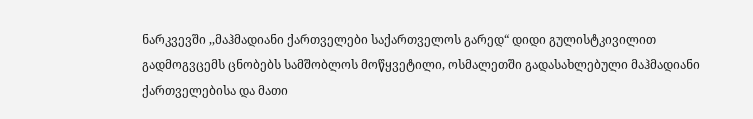ნარკვევში ,,მაჰმადიანი ქართველები საქართველოს გარედ“ დიდი გულისტკივილით გადმოგვცემს ცნობებს სამშობლოს მოწყვეტილი, ოსმალეთში გადასახლებული მაჰმადიანი ქართველებისა და მათი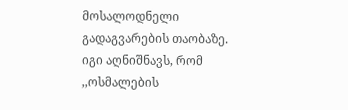მოსალოდნელი გადაგვარების თაობაზე. იგი აღნიშნავს, რომ ,,ოსმალების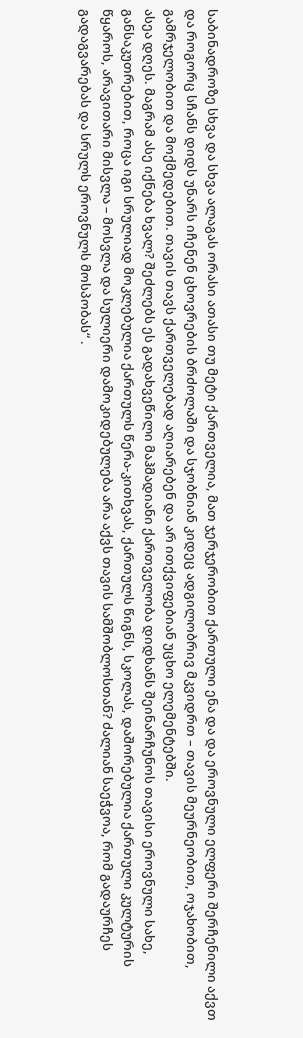საბინადროზე სხვა და სხვა ალაგას ორასი ათასი თუ მეტი ქართველია, მათ ჯერჯერობით ქართული ენა და და ეროვნული ელფერი შერჩენილი აქვთ და როგორც სჩანს დიდს უნარს იჩენენ ცხოვრების ბრძოლაში და სჯობნიან კიდეც ადგილობრივ მკვიდრთ – თავის მეურნეობით, ოჯახობით, გამრჯელობით და მოქმედებით. თავის თავს ქართველებად აღიარებენ და არ ითქვიფებიან უცხო ელემენტებში.
ასეა დღეს. მაგრამ ასე იქნება ხვალ? შეძლებს ეს გადახვეწილი მაჰმადიანი ქართველობა დიდხანს შეინარჩუნოს თავისი ეროვნული სახე, განსაკუთრებით, როცა იგი სრულიად მოკლებულია ქართულს წერა-კითხვას, ქართულს წიგნს, სკოლას, დაშორებულია ქართული კულტურის წყაროს, არავითარი მისვლა – მოსვლა და სულიერი დამოკიდებულება არა აქვს თავის სამშობლოსთან? ძალიან საეჭვოა, რომ გადაურჩეს გადაგვარებას და სრულს ეროვნულს მოსპობას“ .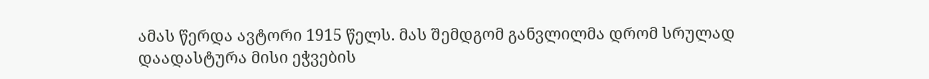ამას წერდა ავტორი 1915 წელს. მას შემდგომ განვლილმა დრომ სრულად დაადასტურა მისი ეჭვების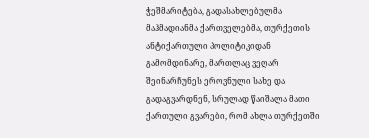ჭეშმარიტება, გადასახლებულმა მაჰმადიანმა ქართველებმა, თურქეთის ანტიქართული პოლიტიკიდან გამომდინარე, მართლაც ვეღარ შეინარჩუნეს ეროვნული სახე და გადაგვარდნენ, სრულად წაიშალა მათი ქართული გვარები, რომ ახლა თურქეთში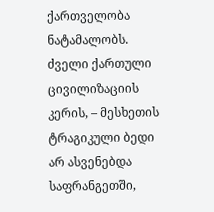ქართველობა ნატამალობს.
ძველი ქართული ცივილიზაციის კერის, – მესხეთის ტრაგიკული ბედი არ ასვენებდა საფრანგეთში,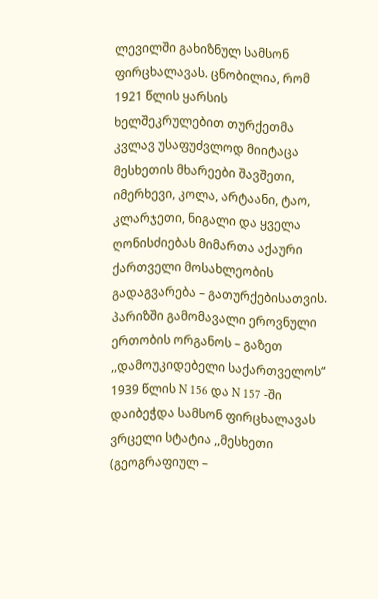ლევილში გახიზნულ სამსონ ფირცხალავას. ცნობილია, რომ 1921 წლის ყარსის ხელშეკრულებით თურქეთმა კვლავ უსაფუძვლოდ მიიტაცა მესხეთის მხარეები შავშეთი, იმერხევი, კოლა, არტაანი, ტაო, კლარჯეთი, ნიგალი და ყველა ღონისძიებას მიმართა აქაური ქართველი მოსახლეობის გადაგვარება – გათურქებისათვის. პარიზში გამომავალი ეროვნული ერთობის ორგანოს – გაზეთ ,,დამოუკიდებელი საქართველოს“ 1939 წლის N 156 და N 157 -ში დაიბეჭდა სამსონ ფირცხალავას ვრცელი სტატია ,,მესხეთი (გეოგრაფიულ –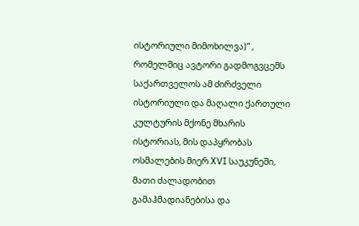ისტორიული მიმოხილვა)“ , რომელშიც ავტორი გადმოგვცემს საქართველოს ამ ძირძველი ისტორიული და მაღალი ქართული კულტურის მქონე მხარის ისტორიას, მის დაპყრობას ოსმალების მიერ XVI საუკუნეში, მათი ძალადობით გამაჰმადიანებისა და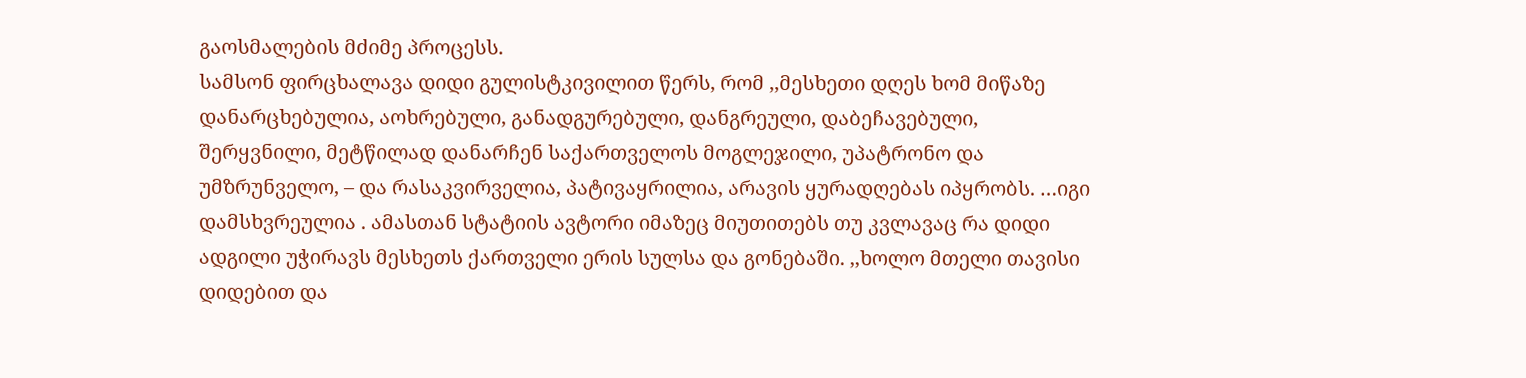გაოსმალების მძიმე პროცესს.
სამსონ ფირცხალავა დიდი გულისტკივილით წერს, რომ ,,მესხეთი დღეს ხომ მიწაზე დანარცხებულია, აოხრებული, განადგურებული, დანგრეული, დაბეჩავებული, შერყვნილი, მეტწილად დანარჩენ საქართველოს მოგლეჯილი, უპატრონო და უმზრუნველო, – და რასაკვირველია, პატივაყრილია, არავის ყურადღებას იპყრობს. …იგი დამსხვრეულია . ამასთან სტატიის ავტორი იმაზეც მიუთითებს თუ კვლავაც რა დიდი ადგილი უჭირავს მესხეთს ქართველი ერის სულსა და გონებაში. ,,ხოლო მთელი თავისი დიდებით და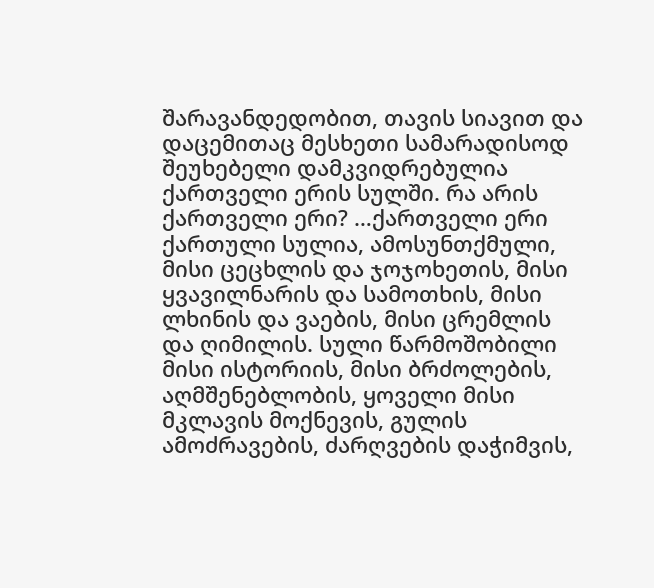შარავანდედობით, თავის სიავით და დაცემითაც მესხეთი სამარადისოდ შეუხებელი დამკვიდრებულია ქართველი ერის სულში. რა არის ქართველი ერი? …ქართველი ერი ქართული სულია, ამოსუნთქმული, მისი ცეცხლის და ჯოჯოხეთის, მისი ყვავილნარის და სამოთხის, მისი ლხინის და ვაების, მისი ცრემლის და ღიმილის. სული წარმოშობილი მისი ისტორიის, მისი ბრძოლების, აღმშენებლობის, ყოველი მისი მკლავის მოქნევის, გულის ამოძრავების, ძარღვების დაჭიმვის,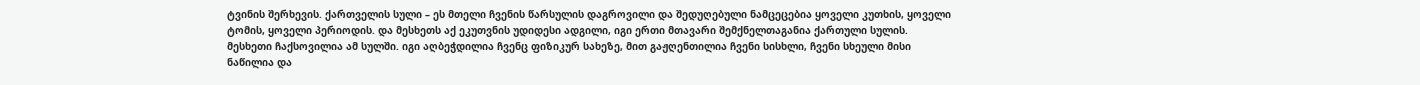ტვინის შერხევის. ქართველის სული – ეს მთელი ჩვენის წარსულის დაგროვილი და შედუღებული ნამცეცებია ყოველი კუთხის, ყოველი ტომის, ყოველი პერიოდის. და მესხეთს აქ ეკუთვნის უდიდესი ადგილი, იგი ერთი მთავარი შემქნელთაგანია ქართული სულის. მესხეთი ჩაქსოვილია ამ სულში. იგი აღბეჭდილია ჩვენც ფიზიკურ სახეზე, მით გაჟღენთილია ჩვენი სისხლი, ჩვენი სხეული მისი ნაწილია და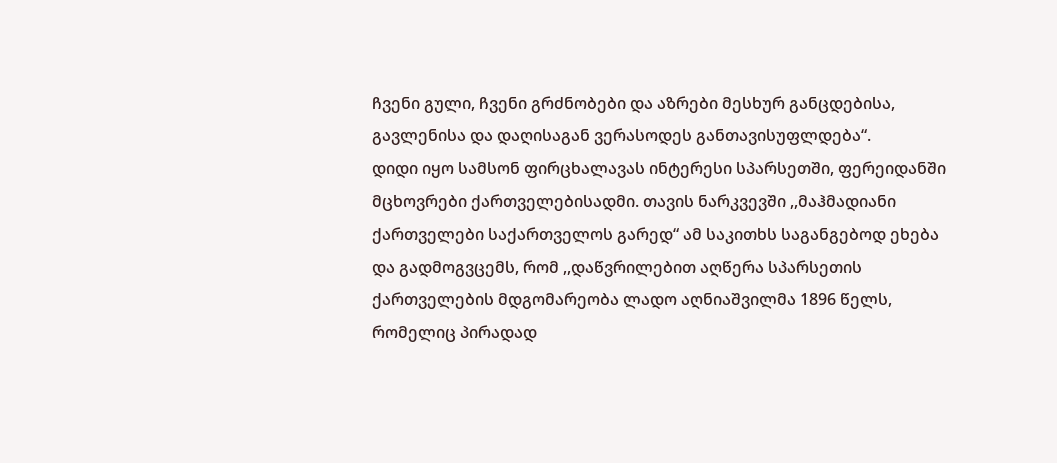ჩვენი გული, ჩვენი გრძნობები და აზრები მესხურ განცდებისა, გავლენისა და დაღისაგან ვერასოდეს განთავისუფლდება“.
დიდი იყო სამსონ ფირცხალავას ინტერესი სპარსეთში, ფერეიდანში მცხოვრები ქართველებისადმი. თავის ნარკვევში ,,მაჰმადიანი ქართველები საქართველოს გარედ“ ამ საკითხს საგანგებოდ ეხება და გადმოგვცემს, რომ ,,დაწვრილებით აღწერა სპარსეთის ქართველების მდგომარეობა ლადო აღნიაშვილმა 1896 წელს, რომელიც პირადად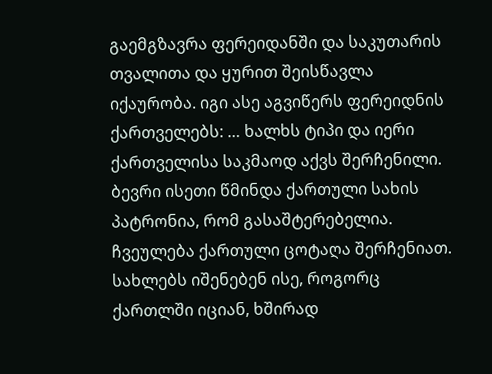გაემგზავრა ფერეიდანში და საკუთარის თვალითა და ყურით შეისწავლა იქაურობა. იგი ასე აგვიწერს ფერეიდნის ქართველებს: … ხალხს ტიპი და იერი ქართველისა საკმაოდ აქვს შერჩენილი. ბევრი ისეთი წმინდა ქართული სახის პატრონია, რომ გასაშტერებელია. ჩვეულება ქართული ცოტაღა შერჩენიათ. სახლებს იშენებენ ისე, როგორც ქართლში იციან, ხშირად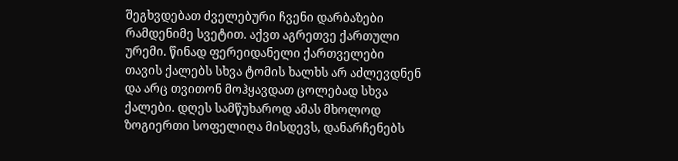შეგხვდებათ ძველებური ჩვენი დარბაზები რამდენიმე სვეტით. აქვთ აგრეთვე ქართული ურემი. წინად ფერეიდანელი ქართველები თავის ქალებს სხვა ტომის ხალხს არ აძლევდნენ და არც თვითონ მოჰყავდათ ცოლებად სხვა ქალები. დღეს სამწუხაროდ ამას მხოლოდ ზოგიერთი სოფელიღა მისდევს, დანარჩენებს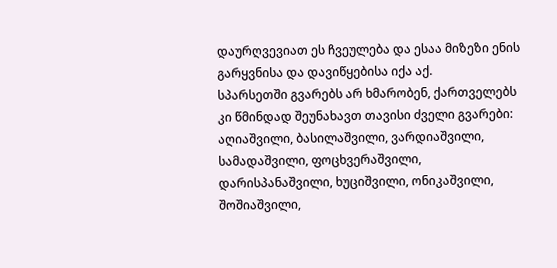დაურღვევიათ ეს ჩვეულება და ესაა მიზეზი ენის გარყვნისა და დავიწყებისა იქა აქ.
სპარსეთში გვარებს არ ხმარობენ, ქართველებს კი წმინდად შეუნახავთ თავისი ძველი გვარები: აღიაშვილი, ბასილაშვილი, ვარდიაშვილი, სამადაშვილი, ფოცხვერაშვილი, დარისპანაშვილი, ხუციშვილი, ონიკაშვილი, შოშიაშვილი,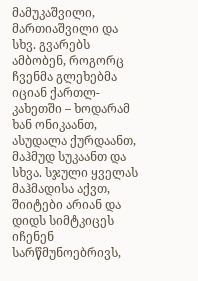მამუკაშვილი, მართიაშვილი და სხვ. გვარებს ამბობენ, როგორც ჩვენმა გლეხებმა იციან ქართლ-კახეთში – ხოდარამ ხან ონიკაანთ, ასუდალა ქურდაანთ, მაჰმუდ სუკაანთ და სხვა. სჯული ყველას მაჰმადისა აქვთ, შიიტები არიან და დიდს სიმტკიცეს იჩენენ სარწმუნოებრივს,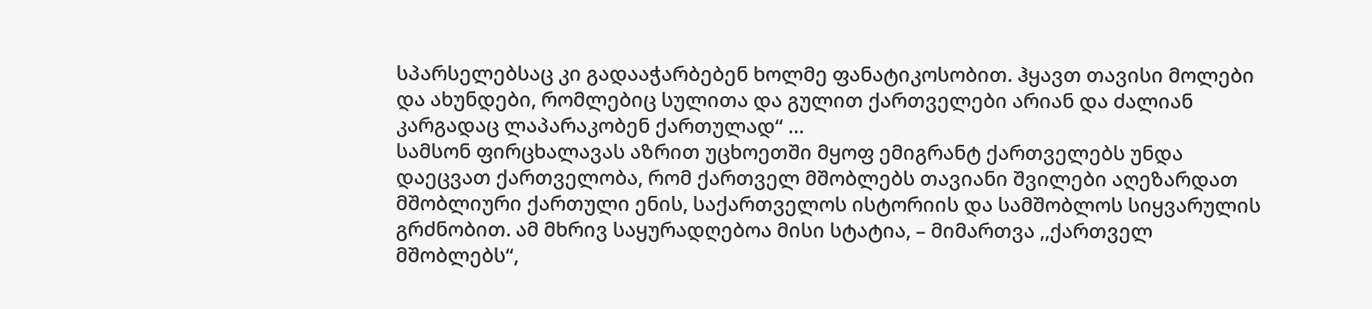სპარსელებსაც კი გადააჭარბებენ ხოლმე ფანატიკოსობით. ჰყავთ თავისი მოლები და ახუნდები, რომლებიც სულითა და გულით ქართველები არიან და ძალიან კარგადაც ლაპარაკობენ ქართულად“ …
სამსონ ფირცხალავას აზრით უცხოეთში მყოფ ემიგრანტ ქართველებს უნდა დაეცვათ ქართველობა, რომ ქართველ მშობლებს თავიანი შვილები აღეზარდათ მშობლიური ქართული ენის, საქართველოს ისტორიის და სამშობლოს სიყვარულის გრძნობით. ამ მხრივ საყურადღებოა მისი სტატია, – მიმართვა ,,ქართველ მშობლებს“,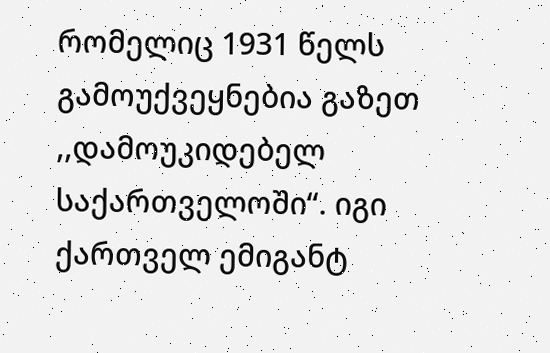რომელიც 1931 წელს გამოუქვეყნებია გაზეთ ,,დამოუკიდებელ საქართველოში“. იგი ქართველ ემიგანტ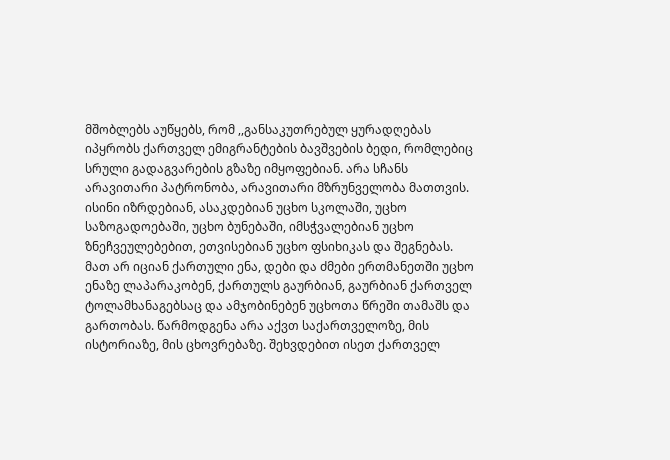მშობლებს აუწყებს, რომ ,,განსაკუთრებულ ყურადღებას იპყრობს ქართველ ემიგრანტების ბავშვების ბედი, რომლებიც სრული გადაგვარების გზაზე იმყოფებიან. არა სჩანს არავითარი პატრონობა, არავითარი მზრუნველობა მათთვის. ისინი იზრდებიან, ასაკდებიან უცხო სკოლაში, უცხო საზოგადოებაში, უცხო ბუნებაში, იმსჭვალებიან უცხო ზნეჩვეულებებით, ეთვისებიან უცხო ფსიხიკას და შეგნებას. მათ არ იციან ქართული ენა, დები და ძმები ერთმანეთში უცხო ენაზე ლაპარაკობენ, ქართულს გაურბიან, გაურბიან ქართველ ტოლამხანაგებსაც და ამჯობინებენ უცხოთა წრეში თამაშს და გართობას. წარმოდგენა არა აქვთ საქართველოზე, მის ისტორიაზე, მის ცხოვრებაზე. შეხვდებით ისეთ ქართველ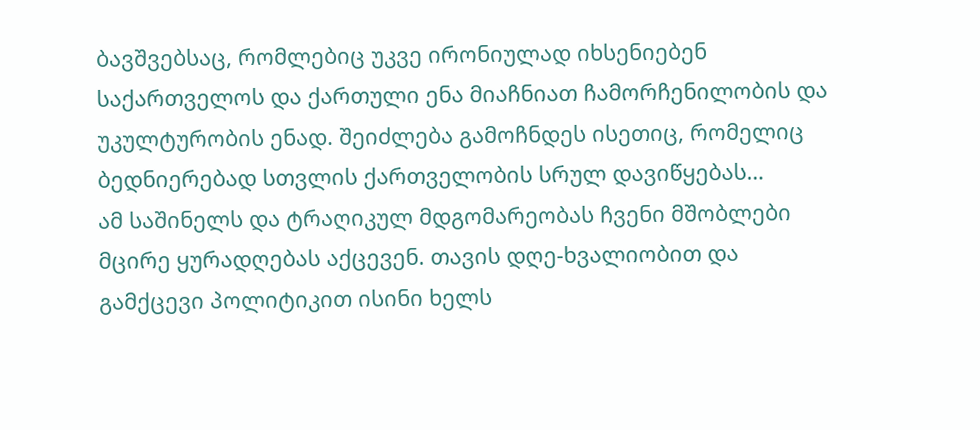ბავშვებსაც, რომლებიც უკვე ირონიულად იხსენიებენ საქართველოს და ქართული ენა მიაჩნიათ ჩამორჩენილობის და უკულტურობის ენად. შეიძლება გამოჩნდეს ისეთიც, რომელიც ბედნიერებად სთვლის ქართველობის სრულ დავიწყებას…
ამ საშინელს და ტრაღიკულ მდგომარეობას ჩვენი მშობლები მცირე ყურადღებას აქცევენ. თავის დღე-ხვალიობით და გამქცევი პოლიტიკით ისინი ხელს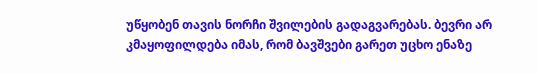უწყობენ თავის ნორჩი შვილების გადაგვარებას. ბევრი არ კმაყოფილდება იმას, რომ ბავშვები გარეთ უცხო ენაზე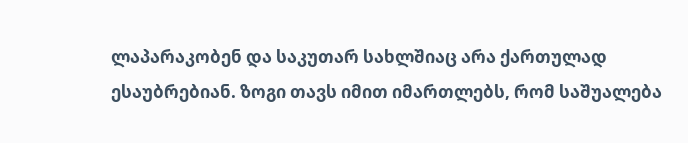ლაპარაკობენ და საკუთარ სახლშიაც არა ქართულად ესაუბრებიან. ზოგი თავს იმით იმართლებს, რომ საშუალება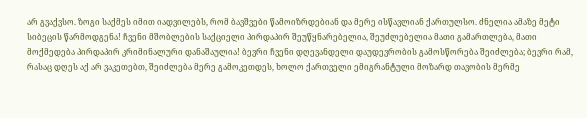არ გვაქვსო. ზოგი საქმეს იმით იადვილებს, რომ ბავშვები წამოიზრდებიან და მერე ისწავლიან ქართულსო. ძნელია ამაზე მეტი სიბეცის წარმოდგენა! ჩვენი მშობლების საქციელი პირდაპირ შეუწყნარებელია, შეუძლებელია მათი გამართლება, მათი მოქმედება პირდაპირ კრიმინალური დანაშაულია! ბევრი ჩვენი დღევანდელი დაუდევრობის გამოსწორება შეიძლება; ბევრი რამ, რასაც დღეს აქ არ ვაკეთებთ, შეიძლება მერე გამოკეთდეს, ხოლო ქართველი ემიგრანტული მოზარდ თავობის მერმე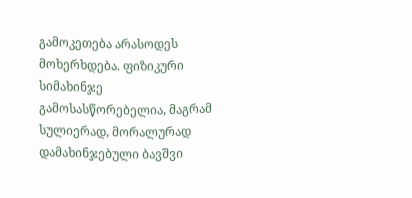გამოკეთება არასოდეს მოხერხდება. ფიზიკური სიმახინჯე გამოსასწორებელია, მაგრამ სულიერად, მორალურად დამახინჯებული ბავშვი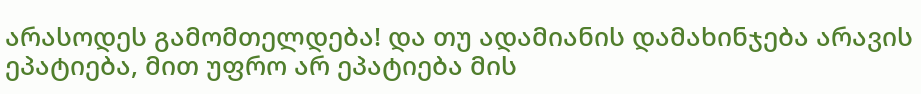არასოდეს გამომთელდება! და თუ ადამიანის დამახინჯება არავის ეპატიება, მით უფრო არ ეპატიება მის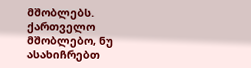მშობლებს.
ქართველო მშობლებო, ნუ ასახიჩრებთ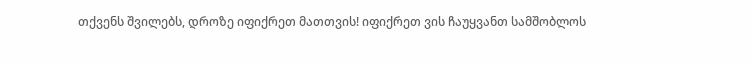თქვენს შვილებს, დროზე იფიქრეთ მათთვის! იფიქრეთ ვის ჩაუყვანთ სამშობლოს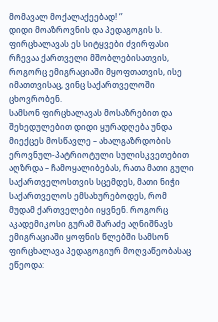მომავალ მოქალაქეებად! ‘’
დიდი მოაზროვნის და პედაგოგის ს. ფირცხალავას ეს სიტყვები ძვირფასი რჩევაა ქართველი მშობლებისათვის, როგორც ემიგრაციაში მყოფთათვის, ისე იმათთვისაც, ვინც საქართველოში ცხოვრობენ.
სამსონ ფირცხალავას მოსაზრებით და შეხედულებით დიდი ყურადღება უნდა მიექცეს მოსწავლე – ახალგაზრდობის ეროვნულ-პატრიოტული სულისკვეთებით აღზრდა – ჩამოყალიბებას, რათა მათი გული საქართველოსთვის სცემდეს, მათი ნიჭი საქართველოს ემსახურებოდეს, რომ მუდამ ქართველები იყვნენ. როგორც აკადემიკოსი გურამ შარაძე აღნიშნავს ემიგრაციაში ყოფნის წლებში სამსონ ფირცხალავა პედაგოგიურ მოღვაწეობასაც ეწეოდა: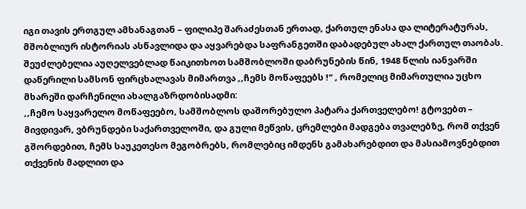იგი თავის ერთგულ ამხანაგთან – ფილიპე შარაძესთან ერთად, ქართულ ენასა და ლიტერატურას, მშობლიურ ისტორიას ასწავლიდა და აყვარებდა საფრანგეთში დაბადებულ ახალ ქართულ თაობას. შეუძლებელია აუღელვებლად წაიკითხოთ სამშობლოში დაბრუნების წინ, 1948 წლის იანვარში დაწერილი სამსონ ფირცხალავას მიმართვა ,,ჩემს მოწაფეებს !’’ , რომელიც მიმართულია უცხო მხარეში დარჩენილი ახალგაზრდობისადმი:
,,ჩემო საყვარელო მოწაფეებო, სამშობლოს დაშორებულო პატარა ქართველებო! გტოვებთ – მივდივარ, ვბრუნდები საქართველოში, და გული მეწვის, ცრემლები მადგება თვალებზე, რომ თქვენ გშორდებით, ჩემს საუკეთესო მეგობრებს, რომლებიც იმდენს გამახარებდით და მასიამოვნებდით თქვენის მადლით და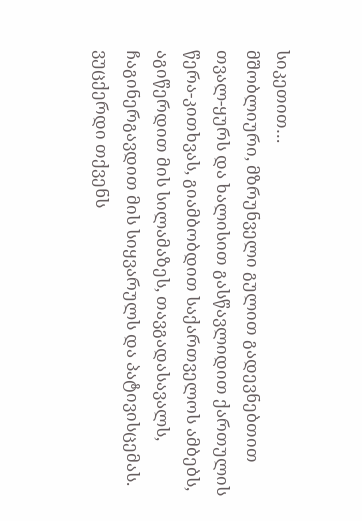სიკეთით…
მშობლიური, მზრუნველი გულით გადევნებთით თვალ-ყურს და ხალისით გასწავლიდით ქართულის წერა-კითხვას, გიამბობდით საქართველოს ამბებს, აგიწერდით მის სილამაზეს, თავგადასავალს, ჩაგინერგავდით მის სიყვარულს და პატივისცემას.
ვუცქერდი თქვენს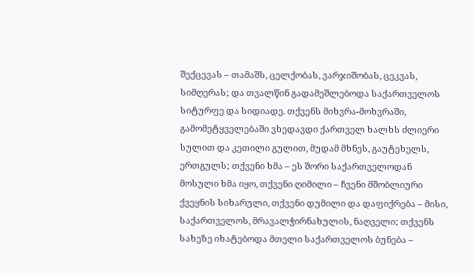შექცევას – თამაშს, ცელქობას, ვარჯიშობას, ცეკვას, სიმღერას; და თვალწინ გადამეშლებოდა საქართველოს სიტურფე და სიდიადე. თქვენს მიხვრა-მოხვრაში, გამომეტყველებაში ვხედავდი ქართველ ხალხს ძლიერი სულით და კეთილი გულით, მუდამ მხნეს, გაუტეხელს, ერთგულს; თქვენი ხმა – ეს შორი საქართველოდან მოსული ხმა იყო, თქვენი ღიმილი – ჩვენი მშობლიური ქვეყნის სიხარული, თქვენი დუმილი და დაფიქრება – მისი, საქართველოს, მრავალჭირნახულის, ნაღველი; თქვენს სახეზე იხატებოდა მთელი საქართველოს ბუნება –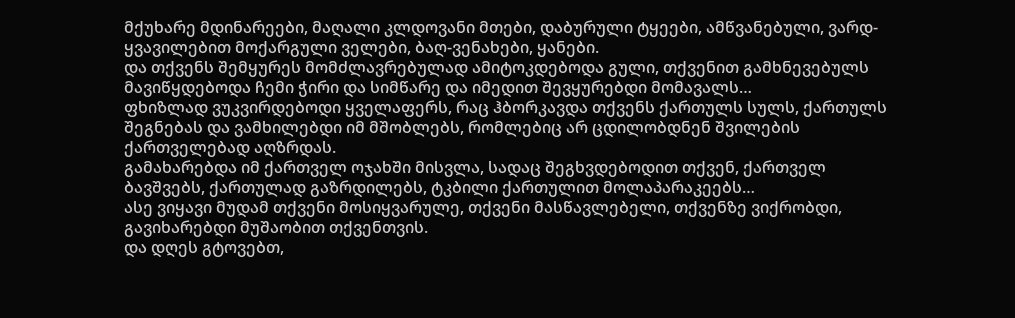მქუხარე მდინარეები, მაღალი კლდოვანი მთები, დაბურული ტყეები, ამწვანებული, ვარდ-ყვავილებით მოქარგული ველები, ბაღ-ვენახები, ყანები.
და თქვენს შემყურეს მომძლავრებულად ამიტოკდებოდა გული, თქვენით გამხნევებულს მავიწყდებოდა ჩემი ჭირი და სიმწარე და იმედით შევყურებდი მომავალს…
ფხიზლად ვუკვირდებოდი ყველაფერს, რაც ჰბორკავდა თქვენს ქართულს სულს, ქართულს შეგნებას და ვამხილებდი იმ მშობლებს, რომლებიც არ ცდილობდნენ შვილების ქართველებად აღზრდას.
გამახარებდა იმ ქართველ ოჯახში მისვლა, სადაც შეგხვდებოდით თქვენ, ქართველ ბავშვებს, ქართულად გაზრდილებს, ტკბილი ქართულით მოლაპარაკეებს…
ასე ვიყავი მუდამ თქვენი მოსიყვარულე, თქვენი მასწავლებელი, თქვენზე ვიქრობდი, გავიხარებდი მუშაობით თქვენთვის.
და დღეს გტოვებთ,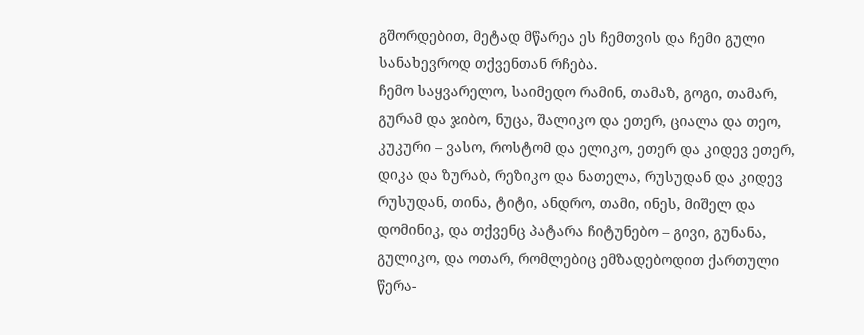გშორდებით, მეტად მწარეა ეს ჩემთვის და ჩემი გული სანახევროდ თქვენთან რჩება.
ჩემო საყვარელო, საიმედო რამინ, თამაზ, გოგი, თამარ, გურამ და ჯიბო, ნუცა, შალიკო და ეთერ, ციალა და თეო, კუკური – ვასო, როსტომ და ელიკო, ეთერ და კიდევ ეთერ, დიკა და ზურაბ, რეზიკო და ნათელა, რუსუდან და კიდევ რუსუდან, თინა, ტიტი, ანდრო, თამი, ინეს, მიშელ და დომინიკ, და თქვენც პატარა ჩიტუნებო – გივი, გუნანა, გულიკო, და ოთარ, რომლებიც ემზადებოდით ქართული წერა-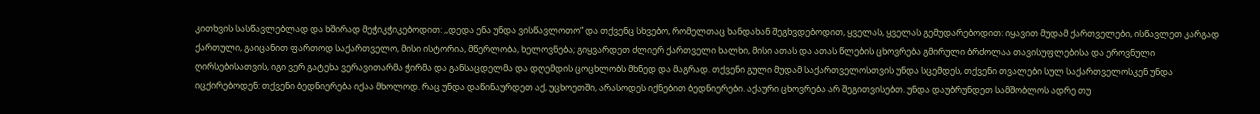კითხვის სასწავლებლად და ხშირად მეჭიკჭიკებოდით: ,,დედა ენა უნდა ვისწავლოთო“ და თქვენც სხვებო, რომელთაც ხანდახან შეგხვდებოდით, ყველას, ყველას გემუდარებოდით: იყავით მუდამ ქართველები, ისწავლეთ კარგად ქართული, გაიცანით ფართოდ საქართველო, მისი ისტორია, მწერლობა, ხელოვნება; გიყვარდეთ ძლიერ ქართველი ხალხი, მისი ათას და ათას წლების ცხოვრება გმირული ბრძოლაა თავისუფლებისა და ეროვნული ღირსებისათვის, იგი ვერ გატეხა ვერავითარმა ჭირმა და განსაცდელმა და დღემდის ცოცხლობს მხნედ და მაგრად. თქვენი გული მუდამ საქართველოსთვის უნდა სცემდეს, თქვენი თვალები სულ საქართველოსკენ უნდა იცქირებოდენ: თქვენი ბედნიერება იქაა მხოლოდ. რაც უნდა დაწინაურდეთ აქ, უცხოეთში, არასოდეს იქნებით ბედნიერები. აქაური ცხოვრება არ შეგითვისებთ. უნდა დაუბრუნდეთ სამშობლოს ადრე თუ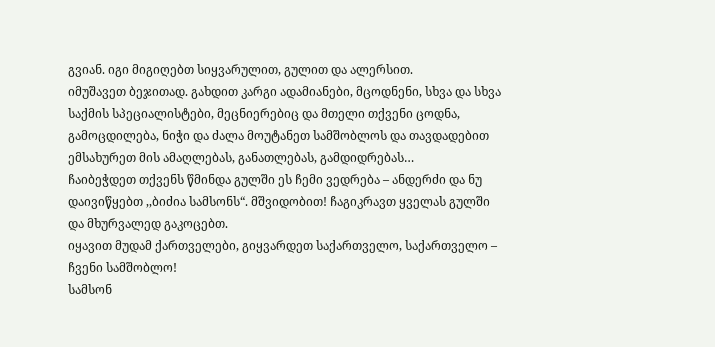გვიან. იგი მიგიღებთ სიყვარულით, გულით და ალერსით.
იმუშავეთ ბეჯითად. გახდით კარგი ადამიანები, მცოდნენი, სხვა და სხვა საქმის სპეციალისტები, მეცნიერებიც და მთელი თქვენი ცოდნა, გამოცდილება, ნიჭი და ძალა მოუტანეთ სამშობლოს და თავდადებით ემსახურეთ მის ამაღლებას, განათლებას, გამდიდრებას…
ჩაიბეჭდეთ თქვენს წმინდა გულში ეს ჩემი ვედრება – ანდერძი და ნუ დაივიწყებთ ,,ბიძია სამსონს“. მშვიდობით! ჩაგიკრავთ ყველას გულში და მხურვალედ გაკოცებთ.
იყავით მუდამ ქართველები, გიყვარდეთ საქართველო, საქართველო – ჩვენი სამშობლო!
სამსონ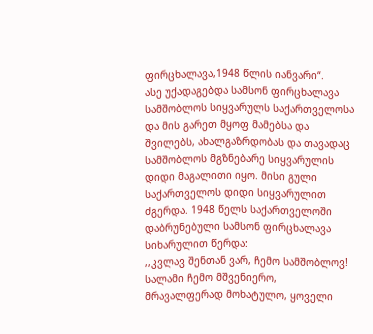ფირცხალავა,1948 წლის იანვარი“.
ასე უქადაგებდა სამსონ ფირცხალავა სამშობლოს სიყვარულს საქართველოსა და მის გარეთ მყოფ მამებსა და შვილებს, ახალგაზრდობას და თავადაც სამშობლოს მგზნებარე სიყვარულის დიდი მაგალითი იყო. მისი გული საქართველოს დიდი სიყვარულით ძგერდა. 1948 წელს საქართველოში დაბრუნებული სამსონ ფირცხალავა სიხარულით წერდა:
,,კვლავ შენთან ვარ, ჩემო სამშობლოვ! სალამი ჩემო მშვენიერო, მრავალფერად მოხატულო, ყოველი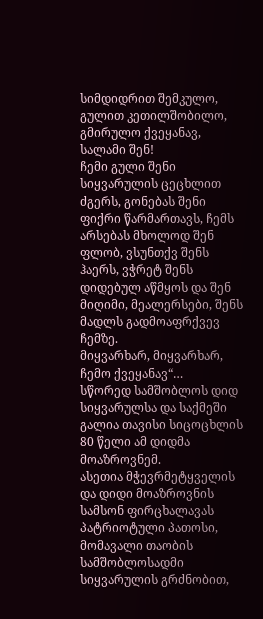სიმდიდრით შემკულო, გულით კეთილშობილო, გმირულო ქვეყანავ, სალამი შენ!
ჩემი გული შენი სიყვარულის ცეცხლით ძგერს, გონებას შენი ფიქრი წარმართავს, ჩემს არსებას მხოლოდ შენ ფლობ, ვსუნთქვ შენს ჰაერს, ვჭრეტ შენს დიდებულ აწმყოს და შენ მიღიმი, მეალერსები, შენს მადლს გადმოაფრქვევ ჩემზე.
მიყვარხარ, მიყვარხარ, ჩემო ქვეყანავ“…
სწორედ სამშობლოს დიდ სიყვარულსა და საქმეში გალია თავისი სიცოცხლის 80 წელი ამ დიდმა მოაზროვნემ.
ასეთია მჭევრმეტყველის და დიდი მოაზროვნის სამსონ ფირცხალავას პატრიოტული პათოსი, მომავალი თაობის სამშობლოსადმი სიყვარულის გრძნობით,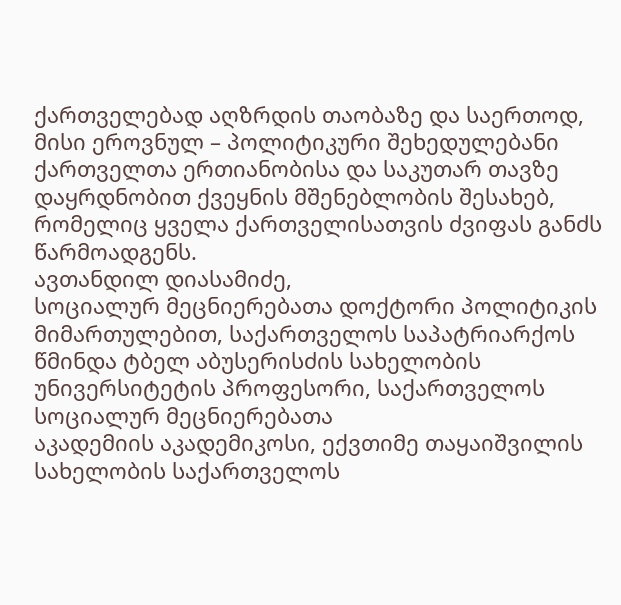ქართველებად აღზრდის თაობაზე და საერთოდ, მისი ეროვნულ – პოლიტიკური შეხედულებანი ქართველთა ერთიანობისა და საკუთარ თავზე დაყრდნობით ქვეყნის მშენებლობის შესახებ, რომელიც ყველა ქართველისათვის ძვიფას განძს წარმოადგენს.
ავთანდილ დიასამიძე,
სოციალურ მეცნიერებათა დოქტორი პოლიტიკის მიმართულებით, საქართველოს საპატრიარქოს
წმინდა ტბელ აბუსერისძის სახელობის უნივერსიტეტის პროფესორი, საქართველოს სოციალურ მეცნიერებათა
აკადემიის აკადემიკოსი, ექვთიმე თაყაიშვილის სახელობის საქართველოს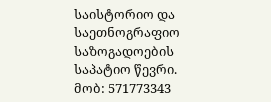საისტორიო და
საეთნოგრაფიო საზოგადოების საპატიო წევრი. მობ: 571773343